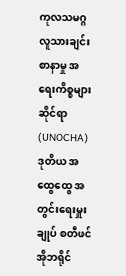ကုလသမဂ္ဂ လူသားချင်းစာနာမှု အရေးကိစ္စများဆိုင်ရာ (UNOCHA) ဒုတိယ အထွေထွေ အတွင်းရေးမှူးချုပ် စတီဖင်အိုဘရိုင်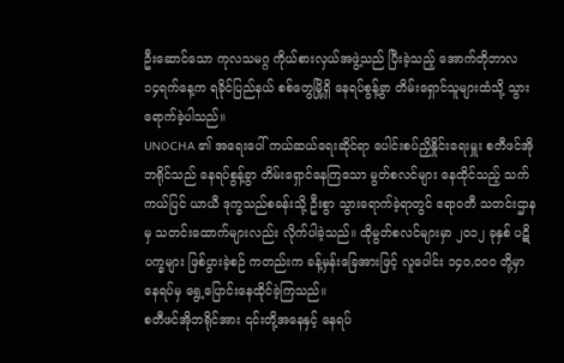ဦးဆောင်သော ကုလသမဂ္ဂ ကိုယ်စားလှယ်အဖွဲ့သည် ပြီးခဲ့သည့် အောက်တိုဘာလ ၁၄ရက်နေ့က ရခိုင်ပြည်နယ် စစ်တွေမြို့ရှိ နေရပ်စွန့်ခွာ တိမ်းရှောင်သူများထံသို့ သွားရောက်ခဲ့ပါသည်။
UNOCHA ၏ အရေးပေါ် ကယ်ဆယ်ရေးဆိုင်ရာ ပေါင်းစပ်ညှိနှိုင်းရေးမှူး စတီဖင်အိုဘရိုင်သည် နေရပ်စွန့်ခွာ တိမ်းရှောင်နေကြသော မွတ်စလင်များ နေထိုင်သည့် သက်ကယ်ပြင် ယာယီ ဒုက္ခသည်စခန်းသို့ ဦးစွာ သွားရောက်ခဲ့ရာတွင် ဧရာဝတီ သတင်းဌာနမှ သတင်းထောက်များလည်း လိုက်ပါခဲ့သည်။ ထိုမွတ်စလင်များမှာ ၂၀၁၂ ခုနှစ် ပဋိပက္ခများ ဖြစ်ပွားခဲ့စဉ် ကတည်းက ခန့်မှန်းခြေအားဖြင့် လူပေါင်း ၁၄၀,၀၀၀ တို့မှာ နေရပ်မှ ရွေ့ပြောင်းနေထိုင်ခဲ့ကြသည်။
စတီဖင်အိုဘရိုင်အား ၎င်းတို့အနေနှင့် နေရပ်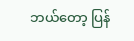ဘယ်တော့ ပြန်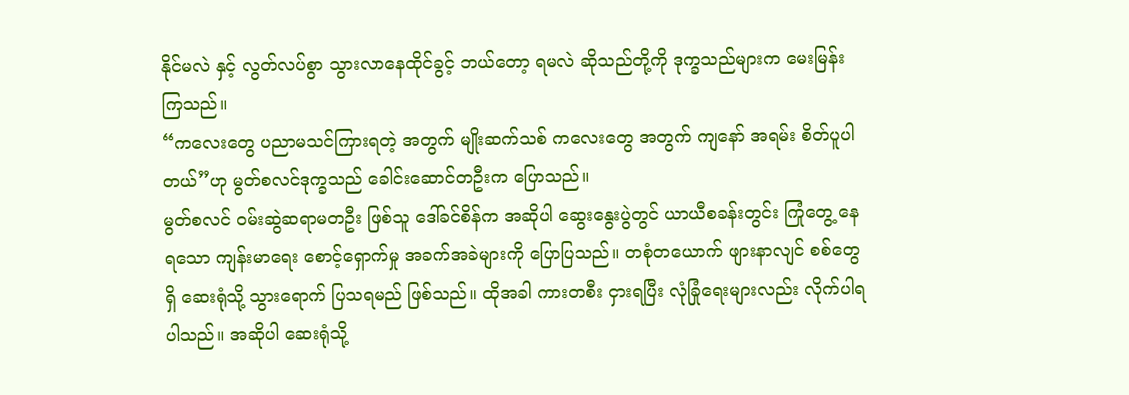နိုင်မလဲ နှင့် လွတ်လပ်စွာ သွားလာနေထိုင်ခွင့် ဘယ်တော့ ရမလဲ ဆိုသည်တို့ကို ဒုက္ခသည်များက မေးမြန်းကြသည်။
“ကလေးတွေ ပညာမသင်ကြားရတဲ့ အတွက် မျိုးဆက်သစ် ကလေးတွေ အတွက် ကျနော် အရမ်း စိတ်ပူပါတယ်”ဟု မွတ်စလင်ဒုက္ခသည် ခေါင်းဆောင်တဦးက ပြောသည်။
မွတ်စလင် ဝမ်းဆွဲဆရာမတဦး ဖြစ်သူ ဒေါ်ခင်စိန်က အဆိုပါ ဆွေးနွေးပွဲတွင် ယာယီစခန်းတွင်း ကြုံတွေ့ နေရသော ကျန်းမာရေး စောင့်ရှောက်မှု အခက်အခဲများကို ပြောပြသည်။ တစုံတယောက် ဖျားနာလျင် စစ်တွေရှိ ဆေးရုံသို့ သွားရောက် ပြသရမည် ဖြစ်သည်။ ထိုအခါ ကားတစီး ငှားရပြီး လုံခြုံရေးများလည်း လိုက်ပါရ ပါသည်။ အဆိုပါ ဆေးရုံသို့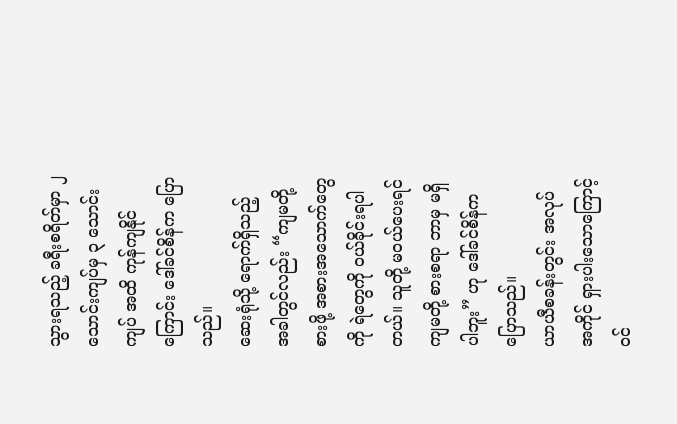သွားရသည့် ခရီးစရိတ်မှာ ၂ သောင်းကျပ်မှ ၃ သောင်းကျပ် အထိ ကုန်ကျနိုင်ကြောင်း ဒေါ်ခင်စိန်က ပြောသည်။
ဆေးရုံသို့ ရောက်ရှိသည့် အခါတွင်လည်း “ကျမတို့ စားဖို့ အစားအသောက်တွေကို ရဲတွေကို ဝယ်ခိုင်းရပါတယ်။ သူတို့ မဝယ်ပေးရင် ကျမတို့ စားစရာ ဘာမှ မရှိပါဘူး” ဟု ဒေါ်ခင်စိန်က ပြောသည်။
ယာယီစခန်းတွင်း အလုပ်အကိုင် ရှားပါးသောကြောင့် ဝင်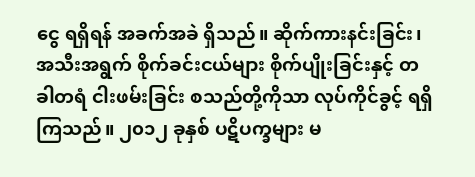ငွေ ရရှိရန် အခက်အခဲ ရှိသည်။ ဆိုက်ကားနင်းခြင်း၊ အသီးအရွက် စိုက်ခင်းငယ်များ စိုက်ပျိုးခြင်းနှင့် တခါတရံ ငါးဖမ်းခြင်း စသည်တို့ကိုသာ လုပ်ကိုင်ခွင့် ရရှိကြသည်။ ၂၀၁၂ ခုနှစ် ပဋိပက္ခများ မ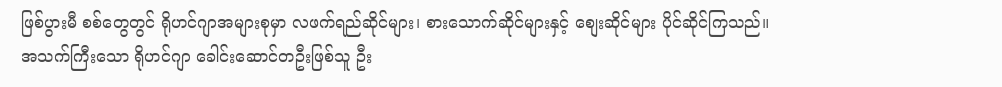ဖြစ်ပွားမီ စစ်တွေတွင် ရိုဟင်ဂျာအများစုမှာ လဖက်ရည်ဆိုင်များ၊ စားသောက်ဆိုင်များနှင့် စျေးဆိုင်များ ပိုင်ဆိုင်ကြသည်။
အသက်ကြီးသော ရိုဟင်ဂျာ ခေါင်းဆောင်တဦးဖြစ်သူ ဦး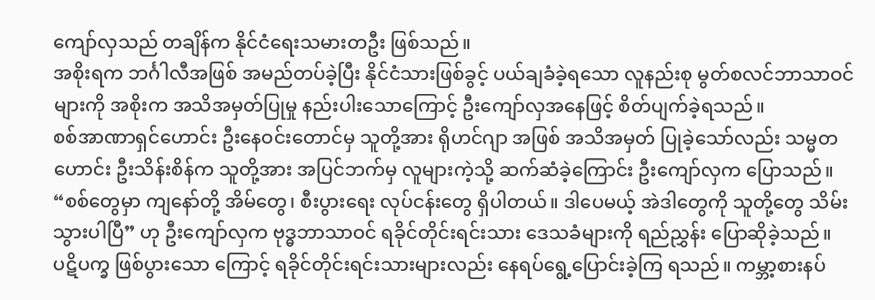ကျော်လှသည် တချိန်က နိုင်ငံရေးသမားတဦး ဖြစ်သည်။
အစိုးရက ဘင်္ဂါလီအဖြစ် အမည်တပ်ခဲ့ပြီး နိုင်ငံသားဖြစ်ခွင့် ပယ်ချခံခဲ့ရသော လူနည်းစု မွတ်စလင်ဘာသာဝင်များကို အစိုးက အသိအမှတ်ပြုမှု နည်းပါးသောကြောင့် ဦးကျော်လှအနေဖြင့် စိတ်ပျက်ခဲ့ရသည်။
စစ်အာဏာရှင်ဟောင်း ဦးနေဝင်းတောင်မှ သူတို့အား ရိုဟင်ဂျာ အဖြစ် အသိအမှတ် ပြုခဲ့သော်လည်း သမ္မတဟောင်း ဦးသိန်းစိန်က သူတို့အား အပြင်ဘက်မှ လူများကဲ့သို့ ဆက်ဆံခဲ့ကြောင်း ဦးကျော်လှက ပြောသည်။
“စစ်တွေမှာ ကျနော်တို့ အိမ်တွေ၊ စီးပွားရေး လုပ်ငန်းတွေ ရှိပါတယ်။ ဒါပေမယ့် အဲဒါတွေကို သူတို့တွေ သိမ်းသွားပါပြီ” ဟု ဦးကျော်လှက ဗုဒ္ဓဘာသာဝင် ရခိုင်တိုင်းရင်းသား ဒေသခံများကို ရည်ညွှန်း ပြောဆိုခဲ့သည်။
ပဋိပက္ခ ဖြစ်ပွားသော ကြောင့် ရခိုင်တိုင်းရင်းသားများလည်း နေရပ်ရွေ့ပြောင်းခဲ့ကြ ရသည်။ ကမ္ဘာ့စားနပ်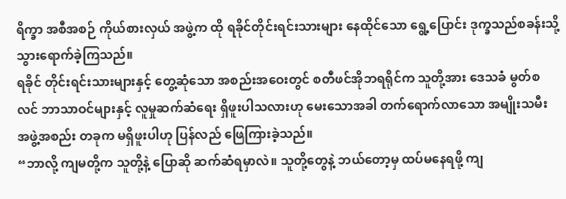ရိက္ခာ အစီအစဉ် ကိုယ်စားလှယ် အဖွဲ့က ထို ရခိုင်တိုင်းရင်းသားများ နေထိုင်သော ရွေ့ပြောင်း ဒုက္ခသည်စခန်းသို့ သွားရောက်ခဲ့ကြသည်။
ရခိုင် တိုင်းရင်းသားများနှင့် တွေ့ဆုံသော အစည်းအဝေးတွင် စတီဖင်အိုဘရရိုင်က သူတို့အား ဒေသခံ မွတ်စလင် ဘာသာဝင်များနှင့် လူမှုဆက်ဆံရေး ရှိဖူးပါသလားဟု မေးသောအခါ တက်ရောက်လာသော အမျိုးသမီး အဖွဲ့အစည်း တခုက မရှိဖူးပါဟု ပြန်လည် ဖြေကြားခဲ့သည်။
“ဘာလို့ ကျမတို့က သူတို့နဲ့ ပြောဆို ဆက်ဆံရမှာလဲ။ သူတို့တွေနဲ့ ဘယ်တော့မှ ထပ်မနေရဖို့ ကျ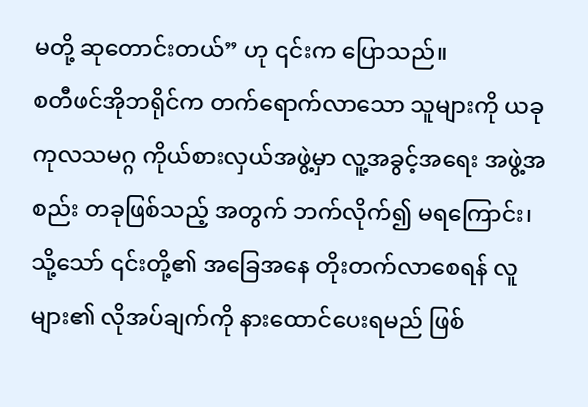မတို့ ဆုတောင်းတယ်” ဟု ၎င်းက ပြောသည်။
စတီဖင်အိုဘရိုင်က တက်ရောက်လာသော သူများကို ယခု ကုလသမဂ္ဂ ကိုယ်စားလှယ်အဖွဲ့မှာ လူ့အခွင့်အရေး အဖွဲ့အစည်း တခုဖြစ်သည့် အတွက် ဘက်လိုက်၍ မရကြောင်း၊ သို့သော် ၎င်းတို့၏ အခြေအနေ တိုးတက်လာစေရန် လူများ၏ လိုအပ်ချက်ကို နားထောင်ပေးရမည် ဖြစ်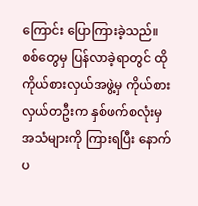ကြောင်း ပြောကြားခဲ့သည်။
စစ်တွေမှ ပြန်လာခဲ့ရာတွင် ထို ကိုယ်စားလှယ်အဖွဲ့မှ ကိုယ်စားလှယ်တဦးက နှစ်ဖက်စလုံးမှ အသံများကို ကြားရပြီး နောက် ပ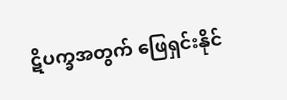ဋိပက္ခအတွက် ဖြေရှင်းနိုင်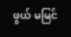ဖွယ် မမြင်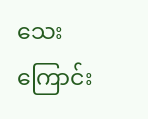သေးကြောင်း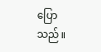ပြောသည်။